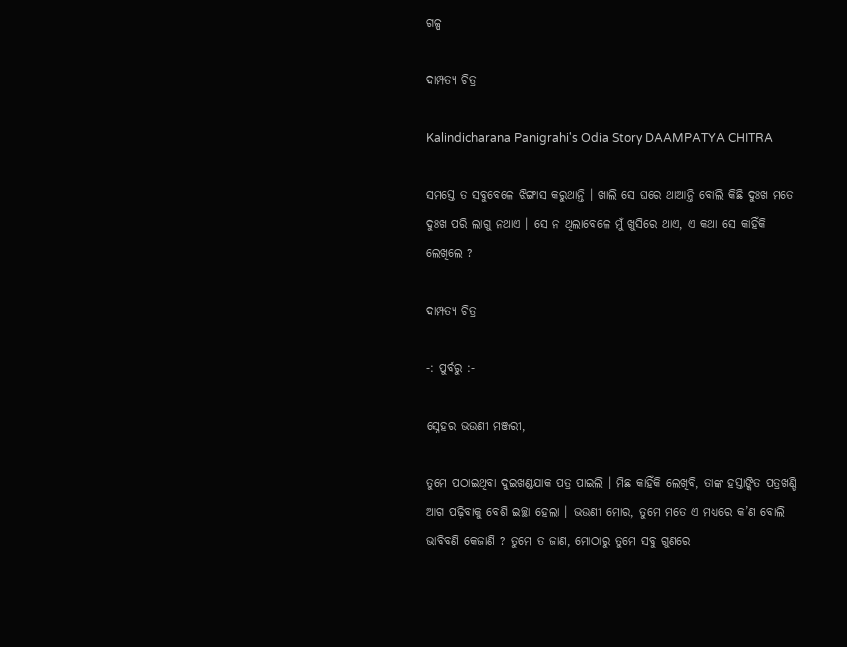ଗଳ୍ପ

ଦାମ୍ପତ୍ୟ ଚିତ୍ର

Kalindicharana Panigrahi's Odia Story DAAMPATYA CHITRA

ସମସ୍ତେ ତ ସବୁବେଳେ ଝିଙ୍ଗାସ କରୁଥାନ୍ତି । ଖାଲି ସେ ଘରେ ଥାଆନ୍ତି ବୋଲି କିଛି ଦୁଃଖ ମତେ ଦୁଃଖ ପରି ଲାଗୁ ନଥାଏ । ସେ ନ ଥିଲାବେଳେ ମୁଁ ଖୁସିରେ ଥାଏ, ଏ କଥା ସେ କାହିଁକି ଲେଖିଲେ ?

ଦାମ୍ପତ୍ୟ ଚିତ୍ର

-: ପୁର୍ବରୁ :-

ସ୍ନେହର ଭଉଣୀ ମଞ୍ଜରୀ,

ତୁମେ ପଠାଇଥିବା ଦୁଇଖଣ୍ଡଯାକ ପତ୍ର ପାଇଲି । ମିଛ କାହିଁକି ଲେଖିବି, ତାଙ୍କ ହସ୍ତାଙ୍କିତ ପତ୍ରଖଣ୍ଡି ଆଗ ପଢ଼ିବାକୁ ବେଶି ଇଚ୍ଛା ହେଲା । ଭଉଣୀ ମୋର, ତୁମେ ମତେ ଏ ମଧ୍ୟରେ କ’ଣ ବୋଲି ଭାବିବଣି କେଜାଣି ? ତୁମେ ତ ଜାଣ, ମୋଠାରୁ ତୁମେ ସବୁ ଗୁଣରେ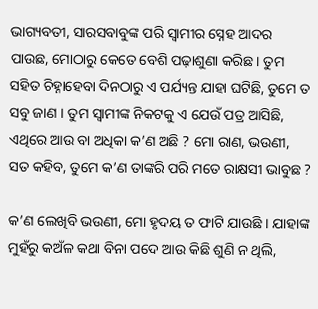ଭାଗ୍ୟବତୀ, ସାରସବାବୁଙ୍କ ପରି ସ୍ୱାମୀର ସ୍ନେହ ଆଦର ପାଉଛ, ମୋଠାରୁ କେତେ ବେଶି ପଢ଼ାଶୁଣା କରିଛ । ତୁମ ସହିତ ଚିହ୍ନାହେବା ଦିନଠାରୁ ଏ ପର୍ଯ୍ୟନ୍ତ ଯାହା ଘଟିଛି, ତୁମେ ତ ସବୁ ଜାଣ । ତୁମ ସ୍ୱାମୀଙ୍କ ନିକଟକୁ ଏ ଯେଉଁ ପତ୍ର ଆସିଛି, ଏଥିରେ ଆଉ ବା ଅଧିକା କ’ଣ ଅଛି ? ମୋ ରାଣ, ଭଉଣୀ, ସତ କହିବ, ତୁମେ କ’ଣ ତାଙ୍କରି ପରି ମତେ ରାକ୍ଷସୀ ଭାବୁଛ ?

କ’ଣ ଲେଖିବି ଭଉଣୀ, ମୋ ହୃଦୟ ତ ଫାଟି ଯାଉଛି । ଯାହାଙ୍କ ମୁହଁରୁ କଅଁଳ କଥା ବିନା ପଦେ ଆଉ କିଛି ଶୁଣି ନ ଥିଲି,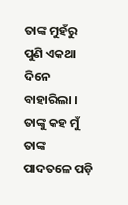ତାଙ୍କ ମୁହଁରୁ ପୁଣି ଏକଥା ଦିନେ ବାହାରିଲା । ତାଙ୍କୁ କହ ମୁଁ ତାଙ୍କ ପାଦତଳେ ପଡ଼ି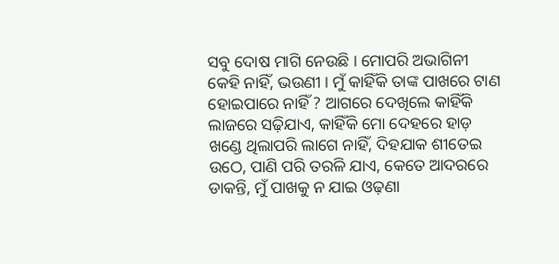ସବୁ ଦୋଷ ମାଗି ନେଉଛି । ମୋପରି ଅଭାଗିନୀ କେହି ନାହିଁ, ଭଉଣୀ । ମୁଁ କାହିଁକି ତାଙ୍କ ପାଖରେ ଟାଣ ହୋଇପାରେ ନାହିଁ ? ଆଗରେ ଦେଖିଲେ କାହିଁକି ଲାଜରେ ସଢ଼ିଯାଏ, କାହିଁକି ମୋ ଦେହରେ ହାଡ଼ ଖଣ୍ଡେ ଥିଲାପରି ଲାଗେ ନାହିଁ, ଦିହଯାକ ଶୀତେଇ ଉଠେ, ପାଣି ପରି ତରଳି ଯାଏ, କେତେ ଆଦରରେ ଡାକନ୍ତି, ମୁଁ ପାଖକୁ ନ ଯାଇ ଓଢ଼ଣା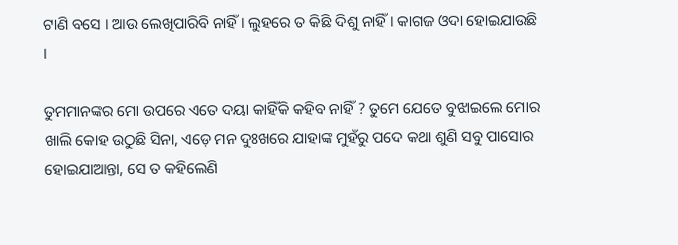ଟାଣି ବସେ । ଆଉ ଲେଖିପାରିବି ନାହିଁ । ଲୁହରେ ତ କିଛି ଦିଶୁ ନାହିଁ । କାଗଜ ଓଦା ହୋଇଯାଉଛି ।

ତୁମମାନଙ୍କର ମୋ ଉପରେ ଏତେ ଦୟା କାହିଁକି କହିବ ନାହିଁ ? ତୁମେ ଯେତେ ବୁଝାଇଲେ ମୋର ଖାଲି କୋହ ଉଠୁଛି ସିନା, ଏଡ଼େ ମନ ଦୁଃଖରେ ଯାହାଙ୍କ ମୁହଁରୁ ପଦେ କଥା ଶୁଣି ସବୁ ପାସୋର ହୋଇଯାଆନ୍ତା, ସେ ତ କହିଲେଣି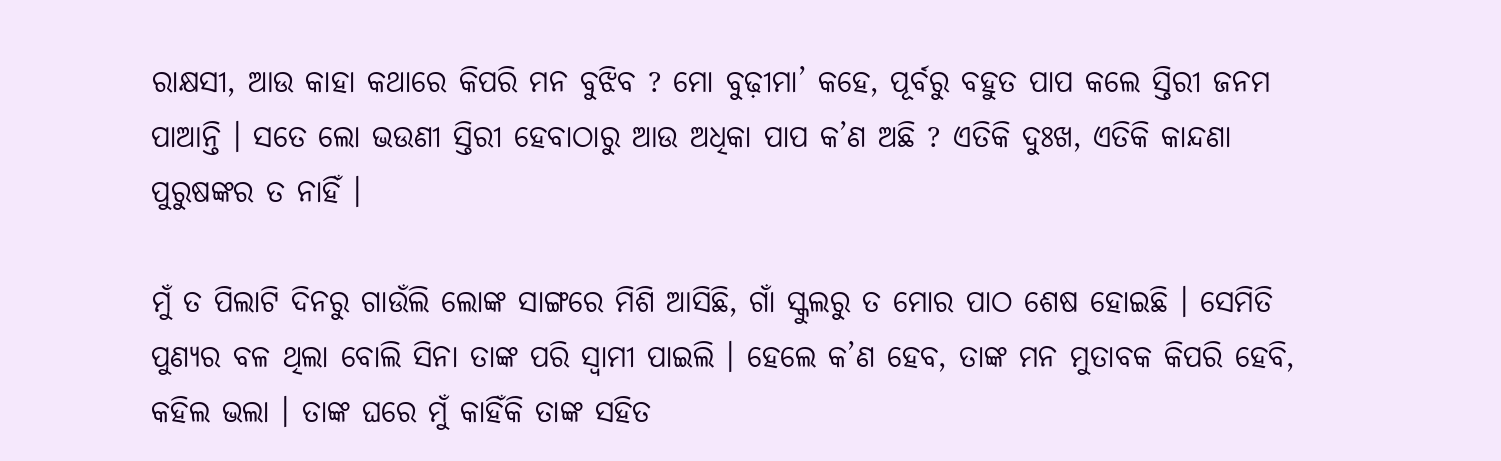ରାକ୍ଷସୀ, ଆଉ କାହା କଥାରେ କିପରି ମନ ବୁଝିବ ? ମୋ ବୁଢ଼ୀମା’ କହେ, ପୂର୍ବରୁ ବହୁତ ପାପ କଲେ ସ୍ତିରୀ ଜନମ ପାଆନ୍ତି । ସତେ ଲୋ ଭଉଣୀ ସ୍ତିରୀ ହେବାଠାରୁ ଆଉ ଅଧିକା ପାପ କ’ଣ ଅଛି ? ଏତିକି ଦୁଃଖ, ଏତିକି କାନ୍ଦଣା ପୁରୁଷଙ୍କର ତ ନାହିଁ ।

ମୁଁ ତ ପିଲାଟି ଦିନରୁ ଗାଉଁଲି ଲୋଙ୍କ ସାଙ୍ଗରେ ମିଶି ଆସିଛି, ଗାଁ ସ୍କୁଲରୁ ତ ମୋର ପାଠ ଶେଷ ହୋଇଛି । ସେମିତି ପୁଣ୍ୟର ବଳ ଥିଲା ବୋଲି ସିନା ତାଙ୍କ ପରି ସ୍ୱାମୀ ପାଇଲି । ହେଲେ କ’ଣ ହେବ, ତାଙ୍କ ମନ ମୁତାବକ କିପରି ହେବି, କହିଲ ଭଲା । ତାଙ୍କ ଘରେ ମୁଁ କାହିଁକି ତାଙ୍କ ସହିତ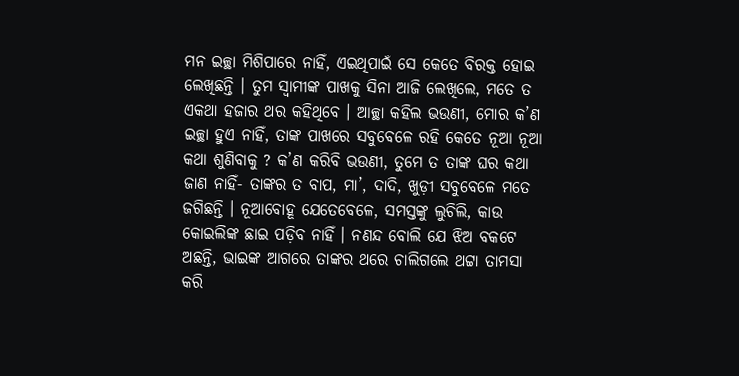ମନ ଇଚ୍ଛା ମିଶିପାରେ ନାହିଁ, ଏଇଥିପାଇଁ ସେ କେତେ ବିରକ୍ତ ହୋଇ ଲେଖିଛନ୍ତି । ତୁମ ସ୍ୱାମୀଙ୍କ ପାଖକୁ ସିନା ଆଜି ଲେଖିଲେ, ମତେ ତ ଏକଥା ହଜାର ଥର କହିଥିବେ । ଆଚ୍ଛା କହିଲ ଭଉଣୀ, ମୋର କ’ଣ ଇଚ୍ଛା ହୁଏ ନାହିଁ, ତାଙ୍କ ପାଖରେ ସବୁବେଳେ ରହି କେତେ ନୂଆ ନୂଆ କଥା ଶୁଣିବାକୁ ? କ’ଣ କରିବି ଭଉଣୀ, ତୁମେ ତ ତାଙ୍କ ଘର କଥା ଜାଣ ନାହିଁ- ତାଙ୍କର ତ ବାପ, ମା’, ଦାଦି, ଖୁଡ଼ୀ ସବୁବେଳେ ମତେ ଜଗିଛନ୍ତି । ନୂଆବୋହୂ ଯେତେବେଳେ, ସମସ୍ତଙ୍କୁ ଲୁଚିଲି, କାଉ କୋଇଲିଙ୍କ ଛାଇ ପଡ଼ିବ ନାହିଁ । ନଣନ୍ଦ ବୋଲି ଯେ ଝିଅ ବକଟେ ଅଛନ୍ତି, ଭାଇଙ୍କ ଆଗରେ ତାଙ୍କର ଥରେ ଚାଲିଗଲେ ଥଟ୍ଟା ତାମସା କରି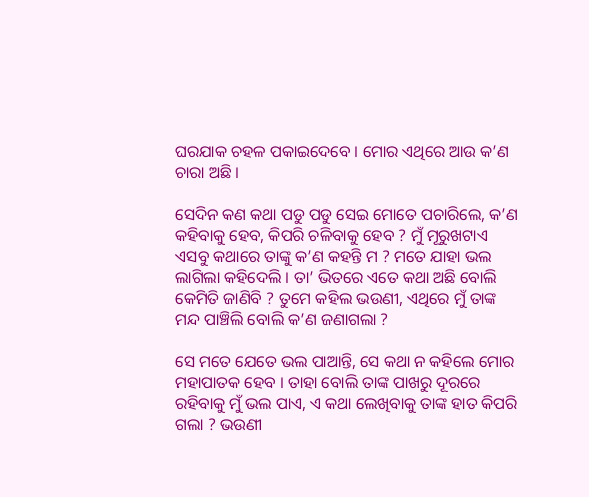ଘରଯାକ ଚହଳ ପକାଇଦେବେ । ମୋର ଏଥିରେ ଆଉ କ’ଣ ଚାରା ଅଛି ।

ସେଦିନ କଣ କଥା ପଡୁ ପଡୁ ସେଇ ମୋତେ ପଚାରିଲେ, କ’ଣ କହିବାକୁ ହେବ, କିପରି ଚଳିବାକୁ ହେବ ? ମୁଁ ମୂରୁଖଟାଏ ଏସବୁ କଥାରେ ତାଙ୍କୁ କ’ଣ କହନ୍ତି ମ ? ମତେ ଯାହା ଭଲ ଲାଗିଲା କହିଦେଲି । ତା’ ଭିତରେ ଏତେ କଥା ଅଛି ବୋଲି କେମିତି ଜାଣିବି ? ତୁମେ କହିଲ ଭଉଣୀ, ଏଥିରେ ମୁଁ ତାଙ୍କ ମନ୍ଦ ପାଞ୍ଚିଲି ବୋଲି କ’ଣ ଜଣାଗଲା ?

ସେ ମତେ ଯେତେ ଭଲ ପାଆନ୍ତି, ସେ କଥା ନ କହିଲେ ମୋର ମହାପାତକ ହେବ । ତାହା ବୋଲି ତାଙ୍କ ପାଖରୁ ଦୂରରେ ରହିବାକୁ ମୁଁ ଭଲ ପାଏ, ଏ କଥା ଲେଖିବାକୁ ତାଙ୍କ ହାତ କିପରି ଗଲା ? ଭଉଣୀ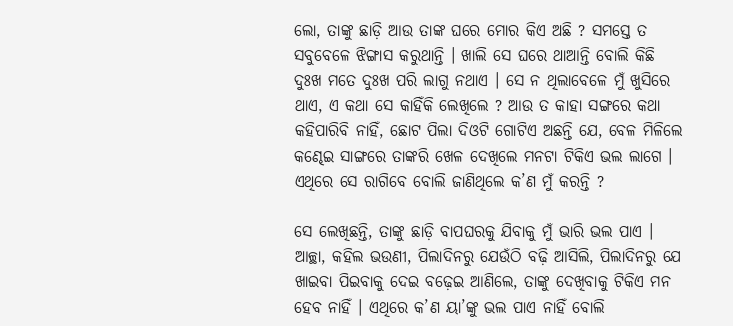ଲୋ, ତାଙ୍କୁ ଛାଡ଼ି ଆଉ ତାଙ୍କ ଘରେ ମୋର କିଏ ଅଛି ? ସମସ୍ତେ ତ ସବୁବେଳେ ଝିଙ୍ଗାସ କରୁଥାନ୍ତି । ଖାଲି ସେ ଘରେ ଥାଆନ୍ତି ବୋଲି କିଛି ଦୁଃଖ ମତେ ଦୁଃଖ ପରି ଲାଗୁ ନଥାଏ । ସେ ନ ଥିଲାବେଳେ ମୁଁ ଖୁସିରେ ଥାଏ, ଏ କଥା ସେ କାହିଁକି ଲେଖିଲେ ? ଆଉ ତ କାହା ସଙ୍ଗରେ କଥା କହିପାରିବି ନାହିଁ, ଛୋଟ ପିଲା ଦିଓଟି ଗୋଟିଏ ଅଛନ୍ତି ଯେ, ବେଳ ମିଳିଲେ କଣ୍ଢେଇ ସାଙ୍ଗରେ ତାଙ୍କରି ଖେଳ ଦେଖିଲେ ମନଟା ଟିକିଏ ଭଲ ଲାଗେ । ଏଥିରେ ସେ ରାଗିବେ ବୋଲି ଜାଣିଥିଲେ କ’ଣ ମୁଁ କରନ୍ତି ?

ସେ ଲେଖିଛନ୍ତି, ତାଙ୍କୁ ଛାଡ଼ି ବାପଘରକୁ ଯିବାକୁ ମୁଁ ଭାରି ଭଲ ପାଏ । ଆଚ୍ଛା, କହିଲ ଭଉଣୀ, ପିଲାଦିନରୁ ଯେଉଁଠି ବଢ଼ି ଆସିଲି, ପିଲାଦିନରୁ ଯେ ଖାଇବା ପିଇବାକୁ ଦେଇ ବଢ଼େଇ ଆଣିଲେ, ତାଙ୍କୁ ଦେଖିବାକୁ ଟିକିଏ ମନ ହେବ ନାହିଁ । ଏଥିରେ କ’ଣ ୟା’ଙ୍କୁ ଭଲ ପାଏ ନାହିଁ ବୋଲି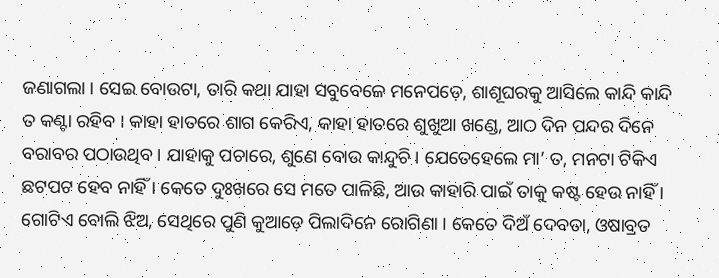ଜଣାଗଲା । ସେଇ ବୋଉଟା, ତାରି କଥା ଯାହା ସବୁବେଳେ ମନେପଡ଼େ, ଶାଶୂଘରକୁ ଆସିଲେ କାନ୍ଦି କାନ୍ଦି ତ କଣ୍ଟା ରହିବ । କାହା ହାତରେ ଶାଗ କେରିଏ, କାହା ହାତରେ ଶୁଖୁଆ ଖଣ୍ଡେ, ଆଠ ଦିନ ପନ୍ଦର ଦିନେ ବରାବର ପଠାଉଥିବ । ଯାହାକୁ ପଚାରେ, ଶୁଣେ ବୋଉ କାନ୍ଦୁଚି । ଯେତେହେଲେ ମା’ ତ, ମନଟା ଟିକିଏ ଛଟପଟ ହେବ ନାହିଁ । କେତେ ଦୁଃଖରେ ସେ ମତେ ପାଳିଛି, ଆଉ କାହାରି ପାଇଁ ତାକୁ କଷ୍ଟ ହେଉ ନାହିଁ । ଗୋଟିଏ ବୋଲି ଝିଅ, ସେଥିରେ ପୁଣି କୁଆଡ଼େ ପିଲାଦିନେ ରୋଗିଣା । କେତେ ଦିଅଁ ଦେବତା, ଓଷାବ୍ରତ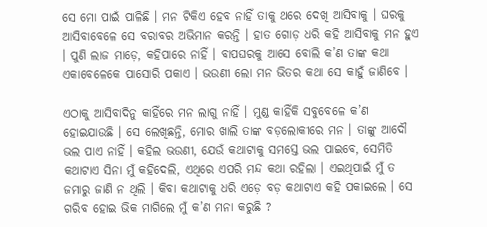ସେ ମୋ ପାଇଁ ପାଳିଛି । ମନ ଟିକିଏ ହେବ ନାହିଁ ତାକୁ ଥରେ ଦେଖି ଆସିବାକୁ । ଘରକୁ ଆସିବାବେଳେ ସେ ବରାବର ଅଭିମାନ କରନ୍ତି । ହାତ ଗୋଡ଼ ଧରି କହି ଆସିବାକୁ ମନ ହୁଏ । ପୁଣି ଲାଜ ମାଡ଼େ, କହିପାରେ ନାହିଁ । ବାପଘରକୁ ଆସେ ବୋଲି କ’ଣ ତାଙ୍କ କଥା ଏକାବେଳେକେ ପାସୋରି ପକାଏ । ଭଉଣୀ ଲୋ ମନ ଭିତର କଥା ସେ କାହୁଁ ଜାଣିବେ ।

ଏଠାକୁ ଆସିବାଦିନୁ କାହିଁରେ ମନ ଲାଗୁ ନାହିଁ । ମୁଣ୍ଡ କାହିଁକି ସବୁବେଳେ କ’ଣ ହୋଇଯାଉଛି । ସେ ଲେଖିଛନ୍ତି, ମୋର ଖାଲି ତାଙ୍କ ବଡ଼ଲୋକୀରେ ମନ । ତାଙ୍କୁ ଆଦୌ ଭଲ ପାଏ ନାହିଁ । କହିଲ ଭଉଣୀ, ଯେଉଁ କଥାଟାକୁ ସମସ୍ତେ ଭଲ ପାଇବେ, ସେମିତି କଥାଟାଏ ସିନା ମୁଁ କହିଦେଲି, ଏଥିରେ ଏପରି ମନ୍ଦ କଥା ରହିଲା । ଏଇଥିପାଇଁ ମୁଁ ତ ଜମାରୁ ଜାଣି ନ ଥିଲି । କିବା କଥାଟାକୁ ଧରି ଏଡ଼େ ବଡ଼ କଥାଟାଏ କହି ପକାଇଲେ । ସେ ଗରିବ ହୋଇ ଭିକ ମାଗିଲେ ମୁଁ କ’ଣ ମନା କରୁଛି ?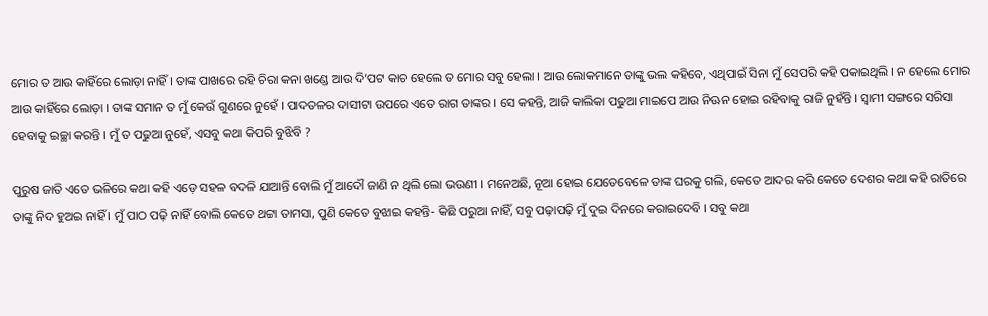ମୋର ତ ଆଉ କାହିଁରେ ଲୋଡ଼ା ନାହିଁ । ତାଙ୍କ ପାଖରେ ରହି ଚିରା କନା ଖଣ୍ଡେ ଆଉ ଦି’ପଟ କାଚ ହେଲେ ତ ମୋର ସବୁ ହେଲା । ଆଉ ଲୋକମାନେ ତାଙ୍କୁ ଭଲ କହିବେ, ଏଥିପାଇଁ ସିନା ମୁଁ ସେପରି କହି ପକାଇଥିଲି । ନ ହେଲେ ମୋର ଆଉ କାହିଁରେ ଲୋଡ଼ା । ତାଙ୍କ ସମାନ ତ ମୁଁ କେଉଁ ଗୁଣରେ ନୁହେଁ । ପାଦତଳର ଦାସୀଟା ଉପରେ ଏତେ ରାଗ ତାଙ୍କର । ସେ କହନ୍ତି, ଆଜି କାଲିକା ପଢୁଆ ମାଇପେ ଆଉ ନିଊନ ହୋଇ ରହିବାକୁ ରାଜି ନୁହଁନ୍ତି । ସ୍ୱାମୀ ସଙ୍ଗରେ ସରିସା ହେବାକୁ ଇଚ୍ଛା କରନ୍ତି । ମୁଁ ତ ପଢୁଆ ନୁହେଁ, ଏସବୁ କଥା କିପରି ବୁଝିବି ?

ପୁରୁଷ ଜାତି ଏତେ ଭଳିରେ କଥା କହି ଏଡ଼େ ସହଳ ବଦଳି ଯାଆନ୍ତି ବୋଲି ମୁଁ ଆଦୌ ଜାଣି ନ ଥିଲି ଲୋ ଭଉଣୀ । ମନେଅଛି, ନୂଆ ହୋଇ ଯେତେବେଳେ ତାଙ୍କ ଘରକୁ ଗଲି, କେତେ ଆଦର କରି କେତେ ଦେଶର କଥା କହି ରାତିରେ ତାଙ୍କୁ ନିଦ ହୁଅଇ ନାହିଁ । ମୁଁ ପାଠ ପଢ଼ି ନାହିଁ ବୋଲି କେତେ ଥଟ୍ଟା ତାମସା, ପୁଣି କେତେ ବୁଝାଇ କହନ୍ତି- କିଛି ପରୁଆ ନାହିଁ, ସବୁ ପଢ଼ାପଢ଼ି ମୁଁ ଦୁଇ ଦିନରେ କରାଇଦେବି । ସବୁ କଥା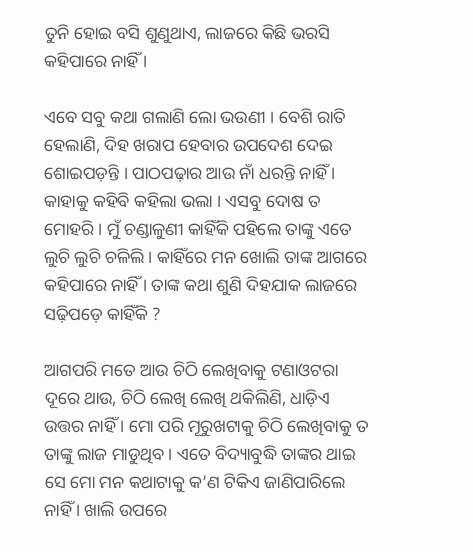ତୁନି ହୋଇ ବସି ଶୁଣୁଥାଏ, ଲାଜରେ କିଛି ଭରସି କହିପାରେ ନାହିଁ ।

ଏବେ ସବୁ କଥା ଗଲାଣି ଲୋ ଭଉଣୀ । ବେଶି ରାତି ହେଲାଣି, ଦିହ ଖରାପ ହେବାର ଉପଦେଶ ଦେଇ ଶୋଇପଡ଼ନ୍ତି । ପାଠପଢ଼ାର ଆଉ ନାଁ ଧରନ୍ତି ନାହିଁ । କାହାକୁ କହିବି କହିଲା ଭଲା । ଏସବୁ ଦୋଷ ତ ମୋହରି । ମୁଁ ଚଣ୍ଡାଳୁଣୀ କାହିଁକି ପହିଲେ ତାଙ୍କୁ ଏତେ ଲୁଚି ଲୁଚି ଚଳିଲି । କାହିଁରେ ମନ ଖୋଲି ତାଙ୍କ ଆଗରେ କହିପାରେ ନାହିଁ । ତାଙ୍କ କଥା ଶୁଣି ଦିହଯାକ ଲାଜରେ ସଢ଼ିପଡ଼େ କାହିଁକି ?

ଆଗପରି ମତେ ଆଉ ଚିଠି ଲେଖିବାକୁ ଟଣାଓଟରା ଦୂରେ ଥାଉ, ଚିଠି ଲେଖି ଲେଖି ଥକିଲିଣି, ଧାଡ଼ିଏ ଉତ୍ତର ନାହିଁ । ମୋ ପରି ମୂରୁଖଟାକୁ ଚିଠି ଲେଖିବାକୁ ତ ତାଙ୍କୁ ଲାଜ ମାଡୁଥିବ । ଏତେ ବିଦ୍ୟାବୁଦ୍ଧି ତାଙ୍କର ଥାଇ ସେ ମୋ ମନ କଥାଟାକୁ କ’ଣ ଟିକିଏ ଜାଣିପାରିଲେ ନାହିଁ । ଖାଲି ଉପରେ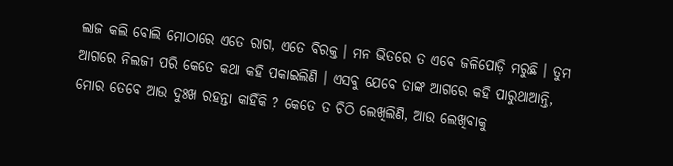ଲାଜ କଲି ବୋଲି ମୋଠାରେ ଏତେ ରାଗ, ଏତେ ବିରକ୍ତ । ମନ ଭିତରେ ତ ଏବେ ଜଳିପୋଡ଼ି ମରୁଛି । ତୁମ ଆଗରେ ନିଲଜୀ ପରି କେତେ କଥା କହି ପକାଇଲିଣି । ଏସବୁ ଯେବେ ତାଙ୍କ ଆଗରେ କହି ପାରୁଥାଆନ୍ତି, ମୋର ତେବେ ଆଉ ଦୁଃଖ ରହନ୍ତା କାହିଁକି ? କେତେ ତ ଚିଠି ଲେଖିଲିଣି, ଆଉ ଲେଖିବାକୁ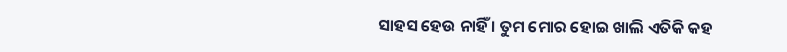ସାହସ ହେଉ ନାହିଁ । ତୁମ ମୋର ହୋଇ ଖାଲି ଏତିକି କହ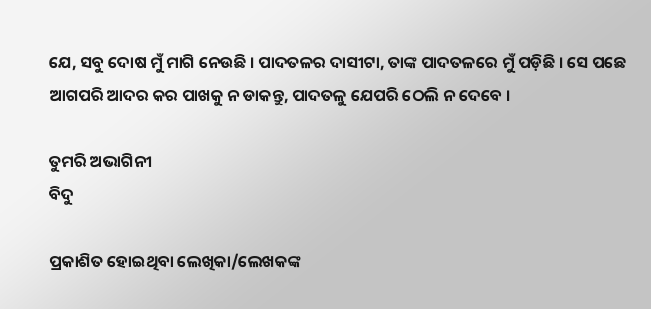ଯେ, ସବୁ ଦୋଷ ମୁଁ ମାଗି ନେଉଛି । ପାଦତଳର ଦାସୀଟା, ତାଙ୍କ ପାଦତଳରେ ମୁଁ ପଡ଼ିଛି । ସେ ପଛେ ଆଗପରି ଆଦର କର ପାଖକୁ ନ ଡାକନ୍ତୁ, ପାଦତଳୁ ଯେପରି ଠେଲି ନ ଦେବେ ।

ତୁମରି ଅଭାଗିନୀ
ବିଦୁ

ପ୍ରକାଶିତ ହୋଇଥିବା ଲେଖିକା/ଲେଖକଙ୍କ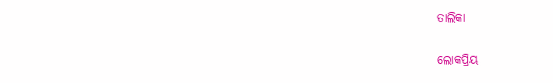ତାଲିକା

ଲୋକପ୍ରିୟ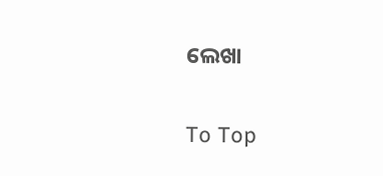ଲେଖା

To Top